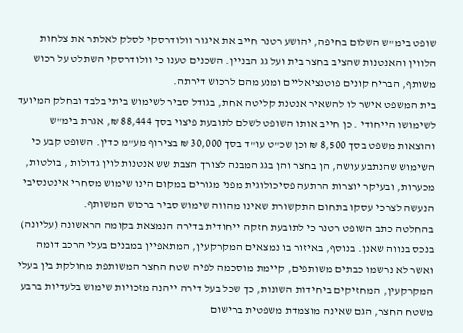שופט בימ"ש השלום בחיפה, יהושע רטנר חייב את איגור וולודרסקי לסלק לאלתר את צלחות הלווין והאנטנות שהציב בחצר בית ועל גג הבניין. השכנים טענו כי וולודרסקי השתלט על רכוש משותף, הבריח קונים פוטנציאליים ומנע מהם לרכוש דירתה.
בית המשפט אישר לו להשאיר אנטנת קליטה אחת, בגודל סביר לשימוש ביתי בלבד ובחלק המיועד לשימושו הייחודי . כן חייב אותו השופט לשלם לתובעת פיצוי בסך 88,444 ₪, אגרת בימ"ש והוצאות משפט בסך 8,500 ₪ וכן שכ"ט עו"ד בסך 30,000 ₪ בצירוף מע"מ כדין. השופט קבע כי השימוש שהנתבע עושה, הן בחצר והן בגג המבנה לצורך הצבת שש אנטנות לוין גדולות , בולטות, מכערות, ובעיקר יוצרות הרתעה פסיכולוגית מפני מגורים במקום הינו שימוש מסחרי אינטנסיבי הנעשה לצרכי עסקו בתחום התקשורת שאינו מהווה שימוש סביר ברכוש המשותף.
בהחלטה כתב השופט רטנר כי לתובעת חזקה ייחודית בדירה הנמצאת בקומה הראשונה (עליונה) בנכס בנווה שאנן. בנוסף, באיזור בו נמצאים המקרקעין, המתאפיין במבנים בעלי הרכב דומה ואשר לא נרשמו כבתים משותפים, קיימת מוסכמה לפיה שטח החצר המשותפת מחולקת בין בעלי המקרקעין, המחזיקים ביחידות השונות, כך שכל בעל דירה ייהנה מזכויות שימוש בלעדיות ברבע משטח החצר, הגם שאינה מוצמדת משפטית ברישום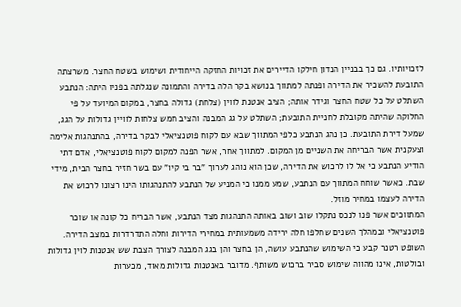לזכויותיו. גם כך בבניין הנדון חילקו הדיירים את זכויות החזקה הייחודית ושימוש בשטח החצר. משרצתה התובעת להשכיר את הדירה ופנתה למתווך בנושא בקר הלה בדירה והתמונה שנגלתה בפניו היתה: הנתבע השתלט על כל שטח החצר וגידר אותה; הציב אנטנת לווין (צלחת) גדולה בחצר, במקום המיועד על פי החלוקה שהיתה מקובלת לחניית התובעת; השתלט על גג המבנה והציב חמש צלחות לוויין גדולות על הגג, שמעל דירת התובעת. כן נהג הנתבע כלפי המתווך שבא עם לקוח פוטנציאלי לבקר בדירה, בהתנהגות אלימה וצעקנית אשר הבריחה את השניים מן המקום. למתווך אחר, אשר הפנה למקום לקוח פוטנציאלי, אדם דתי הודיע הנתבע כי אל לו לרכוש את הדירה, שכן הוא נוהג לערוך "בר בי קיו" עם בשר חזיר בחצר הבית, מידי שבת. כאשר שוחח המתווך עם הנתבע, שמע ממנו כי המניע של הנתבע להתנהגותו הינו רצונו לרכוש את הדירה לעצמו במחיר מוזל.
המתווכים אשר פנו לנכס נתקלו שוב ושוב באותה התנהגות מצד הנתבע, אשר הבריח כל קונה או שוכר פוטנציאלי ובמהלך השנים שחלפו חלה ירידה משמעותית במחירי הדירות וחלה התדרדרות במצב הדירה.
השופט רטנר קבע כי השימוש שהנתבע עושה, הן בחצר והן בגג המבנה לצורך הצבת שש אנטנות לוין גדולות ובולטות, אינו מהווה שימוש סביר ברכוש משותף. מדובר באנטנות גדולות מאוד, מכערות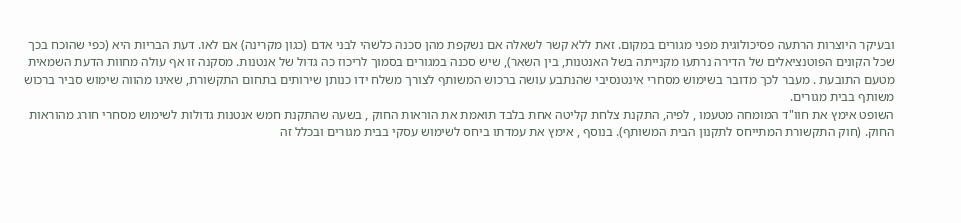ובעיקר היוצרות הרתעה פסיכולוגית מפני מגורים במקום. זאת ללא קשר לשאלה אם נשקפת מהן סכנה כלשהי לבני אדם (כגון מקרינה) אם לאו. דעת הבריות היא (כפי שהוכח בכך שכל הקונים הפוטנציאלים של הדירה נרתעו מקנייתה בשל האנטנות, בין השאר), שיש סכנה במגורים בסמוך לריכוז כה גדול של אנטנות. מסקנה זו אף עולה מחוות הדעת השמאית מטעם התובעת . מעבר לכך מדובר בשימוש מסחרי אינטנסיבי שהנתבע עושה ברכוש המשותף לצורך משלח ידו כנותן שירותים בתחום התקשורת, שאינו מהווה שימוש סביר ברכוש משותף בבית מגורים.
השופט אימץ את חוו"ד המומחה מטעמו , לפיה, התקנת צלחת קליטה אחת בלבד תואמת את הוראות החוק , בשעה שהתקנת חמש אנטנות גדולות לשימוש מסחרי חורג מהוראות החוק. (חוק התקשורת המתייחס לתקנון הבית המשותף). בנוסף , אימץ את עמדתו ביחס לשימוש עסקי בבית מגורים ובכלל זה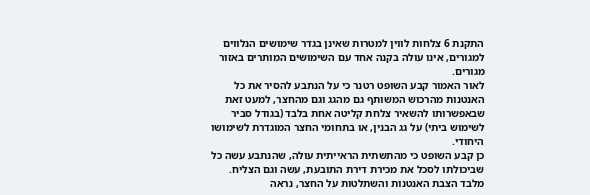התקנת 6 צלחות לווין למטרות שאינן בגדר שימושים הנלווים למגורים, אינו עולה בקנה אחד עם השימושים המותרים באזור מגורים.
לאור האמור קבע השופט רטנר כי על הנתבע להסיר את כל האנטנות מהרכוש המשותף גם מהגג וגם מהחצר, למעט זאת שבאפשרותו להשאיר צלחת קליטה אחת בלבד (בגודל סביר לשימוש ביתי) על גג הבנין, או בתחומי החצר המוגדרת לשימושו היחודי.
כן קבע השופט כי מהתשתית הראייתית עולה, שהנתבע עשה כל שביכולתו לסכל את מכירת דירת התובעת, עשה וגם הצליח. מלבד הצבת האנטנות והשתלטות על החצר, נראה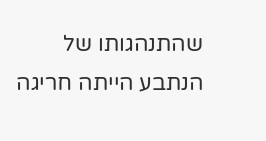שהתנהגותו של הנתבע הייתה חריגה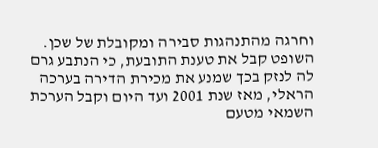וחרגה מהתנהגות סבירה ומקובלת של שכן.
השופט קבל את טענת התובעת, כי הנתבע גרם לה לנזק בכך שמנע את מכירת הדירה בערכה הראלי, מאז שנת 2001 ועד היום וקבל הערכת השמאי מטעם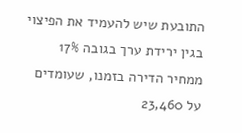התובעת שיש להעמיד את הפיצוי בגין ירידת ערך בגובה 17% ממחיר הדירה בזמנו, שעומדים על 23,460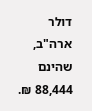דולר ארה"ב, שהינם 88,444 ₪.